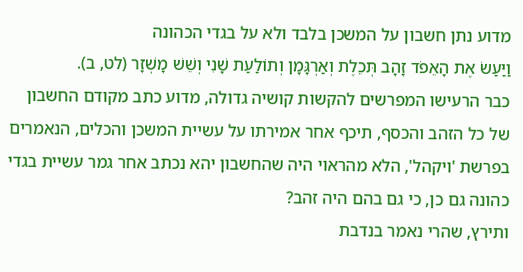מדוע נתן חשבון על המשכן בלבד ולא על בגדי הכהונה
וַיַּעַשׂ אֶת הָאֵפֹד זָהָב תְּכֵלֶת וְאַרְגָּמָן וְתוֹלַעַת שָׁנִי וְשֵׁשׁ מָשְׁזָר (לט, ב).
כבר הרעישו המפרשים להקשות קושיה גדולה, מדוע כתב מקודם החשבון של כל הזהב והכסף, תיכף אחר אמירתו על עשיית המשכן והכלים, הנאמרים בפרשת 'ויקהל', הלא מהראוי היה שהחשבון יהא נכתב אחר גמר עשיית בגדי כהונה גם כן, כי גם בהם היה זהב?
ותירץ, שהרי נאמר בנדבת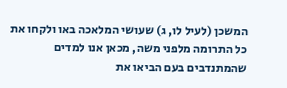המשכן (לעיל לו, ג) שעושי המלאכה באו ולקחו את כל התרומה מלפני משה, מכאן אנו למדים שהמתנדבים בעם הביאו את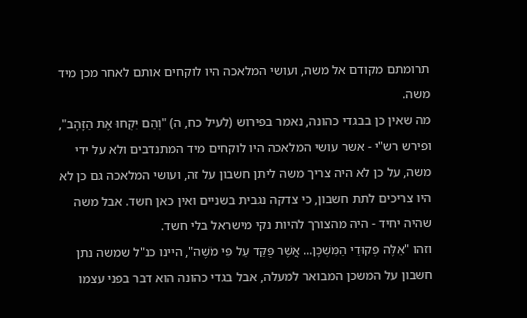תרומתם מקודם אל משה, ועושי המלאכה היו לוקחים אותם לאחר מכן מיד משה.
מה שאין כן בבגדי כהונה, נאמר בפירוש (לעיל כח, ה) "וְהֵם יִקְחוּ אֶת הַזָּהָב", ופירש רש"י - אשר עושי המלאכה היו לוקחים מיד המתנדבים ולא על ידי משה, על כן לא היה צריך משה ליתן חשבון על זה, ועושי המלאכה גם כן לא היו צריכים לתת חשבון, כי צדקה נגבית בשניים ואין כאן חשד. אבל משה שהיה יחיד - היה מהצורך להיות נקי מישראל בלי חשד.
וזהו "אֵלֶּה פְקוּדֵי הַמִּשְׁכָּן... אֲשֶׁר פֻּקַּד עַל פִּי מֹשֶׁה", היינו כנ"ל שמשה נתן חשבון על המשכן המבואר למעלה, אבל בגדי כהונה הוא דבר בפני עצמו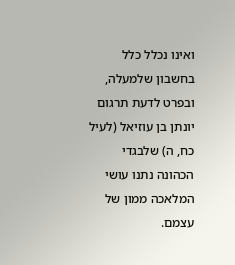ואינו נכלל כלל בחשבון שלמעלה, ובפרט לדעת תרגום יונתן בן עוזיאל (לעיל כח, ה) שלבגדי הכהונה נתנו עושי המלאכה ממון של עצמם.